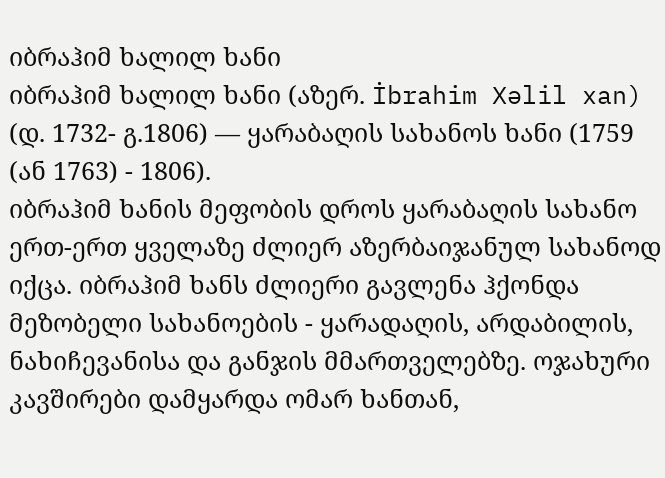იბრაჰიმ ხალილ ხანი
იბრაჰიმ ხალილ ხანი (აზერ. İbrahim Xəlil xan) (დ. 1732- გ.1806) — ყარაბაღის სახანოს ხანი (1759 (ან 1763) - 1806).
იბრაჰიმ ხანის მეფობის დროს ყარაბაღის სახანო ერთ-ერთ ყველაზე ძლიერ აზერბაიჯანულ სახანოდ იქცა. იბრაჰიმ ხანს ძლიერი გავლენა ჰქონდა მეზობელი სახანოების - ყარადაღის, არდაბილის, ნახიჩევანისა და განჯის მმართველებზე. ოჯახური კავშირები დამყარდა ომარ ხანთან,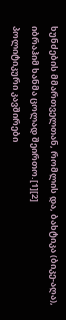ხუნძების მმართველთან, რომლის და, ბახტიკა (ბიკე-აღა), იბრაჰიმ ხანმა ცოლად შეირთო.[1][2]
პოლიტიკური კავშირები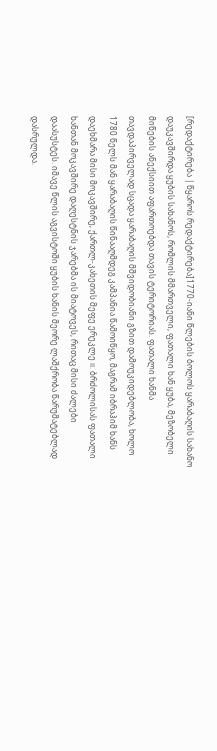[რედაქტირება | წყაროს რედაქტირება]1770-იანი წლების ბოლოს ყარაბაღის სახანო დაუკავშირდა ყუბის სახანოს, რომლის მმართველი, ფათალი ხან ყუბა, მეზობელი მიწების ანექსიით აფართოებდა თავის ტერიტორიას. ფათალი ხანმა თავდაპირველად სცადა ყარაბაღის მშვიდობიანი გზით დამოუკიდებლობა, ხოლო 1780 წელს მან ყარაბაღის წინააღმდეგ კამპანია წამოიწყო, მაგრამ იბრაჰიმ ხანს დაეხმარა მისი მოკავშირე, ქართლ-კახეთის მეფე ერეკლე II. ბრძოლისას ფათალი ხანთან მოკავშირე დაღესტნის ჯარებმა ის მიატოვეს, რითაც მისი ძალები დაასუსტეს. იმავე წლის აგვისტოში ყუბის ხანის მეორე ლაშქრობა წარუმატებლად დასრულდა.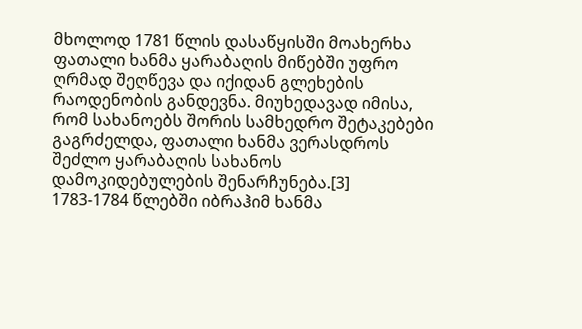მხოლოდ 1781 წლის დასაწყისში მოახერხა ფათალი ხანმა ყარაბაღის მიწებში უფრო ღრმად შეღწევა და იქიდან გლეხების რაოდენობის განდევნა. მიუხედავად იმისა, რომ სახანოებს შორის სამხედრო შეტაკებები გაგრძელდა, ფათალი ხანმა ვერასდროს შეძლო ყარაბაღის სახანოს დამოკიდებულების შენარჩუნება.[3]
1783-1784 წლებში იბრაჰიმ ხანმა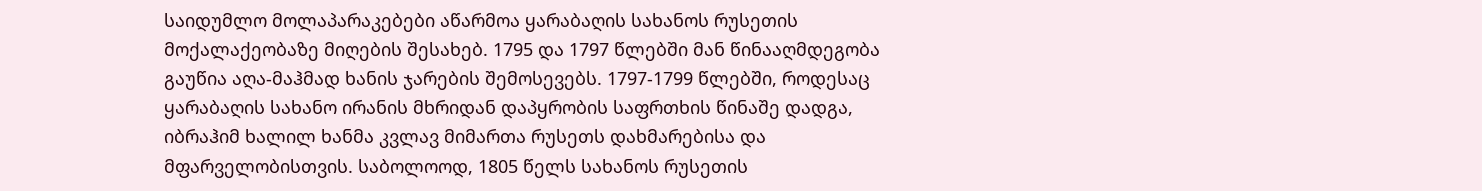საიდუმლო მოლაპარაკებები აწარმოა ყარაბაღის სახანოს რუსეთის მოქალაქეობაზე მიღების შესახებ. 1795 და 1797 წლებში მან წინააღმდეგობა გაუწია აღა-მაჰმად ხანის ჯარების შემოსევებს. 1797-1799 წლებში, როდესაც ყარაბაღის სახანო ირანის მხრიდან დაპყრობის საფრთხის წინაშე დადგა, იბრაჰიმ ხალილ ხანმა კვლავ მიმართა რუსეთს დახმარებისა და მფარველობისთვის. საბოლოოდ, 1805 წელს სახანოს რუსეთის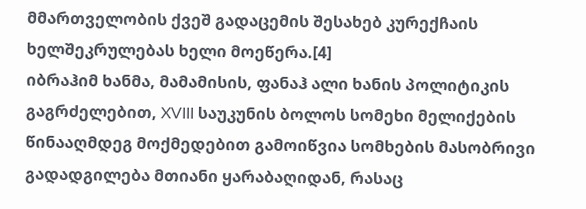მმართველობის ქვეშ გადაცემის შესახებ კურექჩაის ხელშეკრულებას ხელი მოეწერა.[4]
იბრაჰიმ ხანმა, მამამისის, ფანაჰ ალი ხანის პოლიტიკის გაგრძელებით, XVIII საუკუნის ბოლოს სომეხი მელიქების წინააღმდეგ მოქმედებით გამოიწვია სომხების მასობრივი გადადგილება მთიანი ყარაბაღიდან, რასაც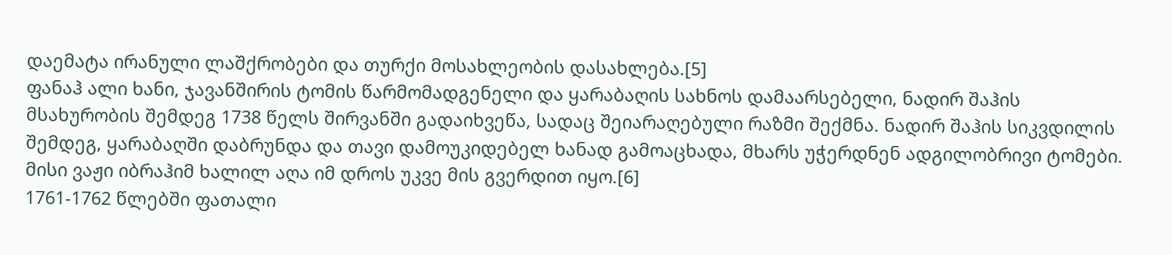დაემატა ირანული ლაშქრობები და თურქი მოსახლეობის დასახლება.[5]
ფანაჰ ალი ხანი, ჯავანშირის ტომის წარმომადგენელი და ყარაბაღის სახნოს დამაარსებელი, ნადირ შაჰის მსახურობის შემდეგ 1738 წელს შირვანში გადაიხვეწა, სადაც შეიარაღებული რაზმი შექმნა. ნადირ შაჰის სიკვდილის შემდეგ, ყარაბაღში დაბრუნდა და თავი დამოუკიდებელ ხანად გამოაცხადა, მხარს უჭერდნენ ადგილობრივი ტომები. მისი ვაჟი იბრაჰიმ ხალილ აღა იმ დროს უკვე მის გვერდით იყო.[6]
1761-1762 წლებში ფათალი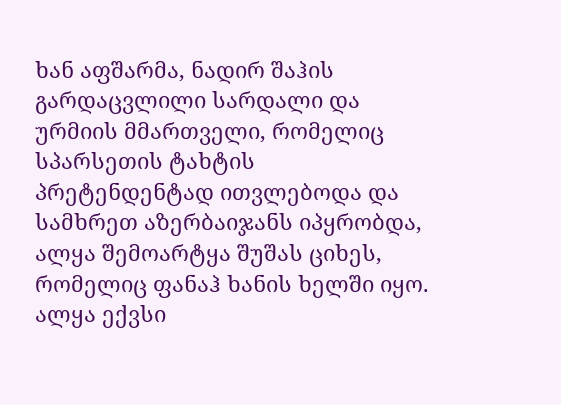ხან აფშარმა, ნადირ შაჰის გარდაცვლილი სარდალი და ურმიის მმართველი, რომელიც სპარსეთის ტახტის პრეტენდენტად ითვლებოდა და სამხრეთ აზერბაიჯანს იპყრობდა, ალყა შემოარტყა შუშას ციხეს, რომელიც ფანაჰ ხანის ხელში იყო. ალყა ექვსი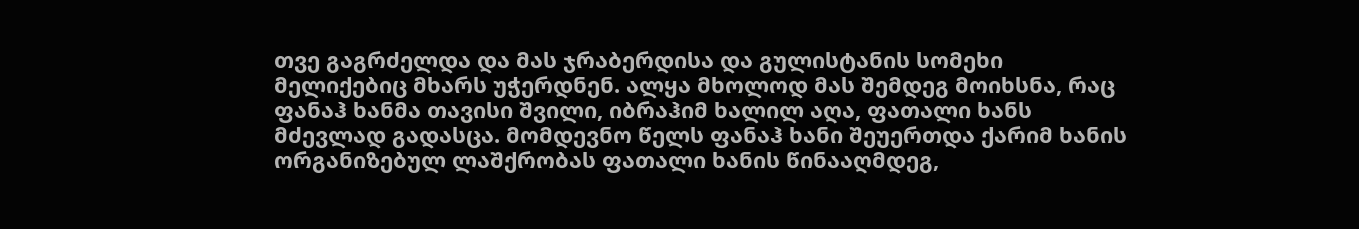თვე გაგრძელდა და მას ჯრაბერდისა და გულისტანის სომეხი მელიქებიც მხარს უჭერდნენ. ალყა მხოლოდ მას შემდეგ მოიხსნა, რაც ფანაჰ ხანმა თავისი შვილი, იბრაჰიმ ხალილ აღა, ფათალი ხანს მძევლად გადასცა. მომდევნო წელს ფანაჰ ხანი შეუერთდა ქარიმ ხანის ორგანიზებულ ლაშქრობას ფათალი ხანის წინააღმდეგ,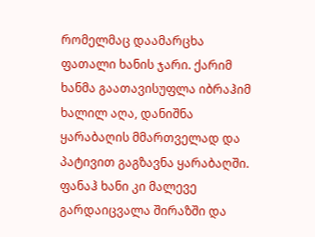რომელმაც დაამარცხა ფათალი ხანის ჯარი. ქარიმ ხანმა გაათავისუფლა იბრაჰიმ ხალილ აღა, დანიშნა ყარაბაღის მმართველად და პატივით გაგზავნა ყარაბაღში. ფანაჰ ხანი კი მალევე გარდაიცვალა შირაზში და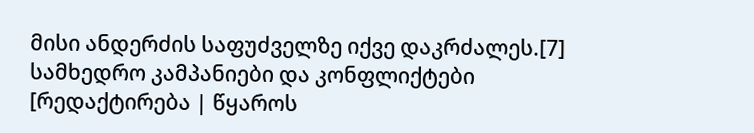მისი ანდერძის საფუძველზე იქვე დაკრძალეს.[7]
სამხედრო კამპანიები და კონფლიქტები
[რედაქტირება | წყაროს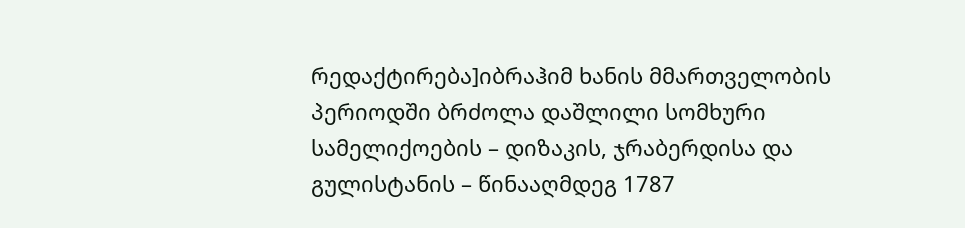რედაქტირება]იბრაჰიმ ხანის მმართველობის პერიოდში ბრძოლა დაშლილი სომხური სამელიქოების – დიზაკის, ჯრაბერდისა და გულისტანის – წინააღმდეგ 1787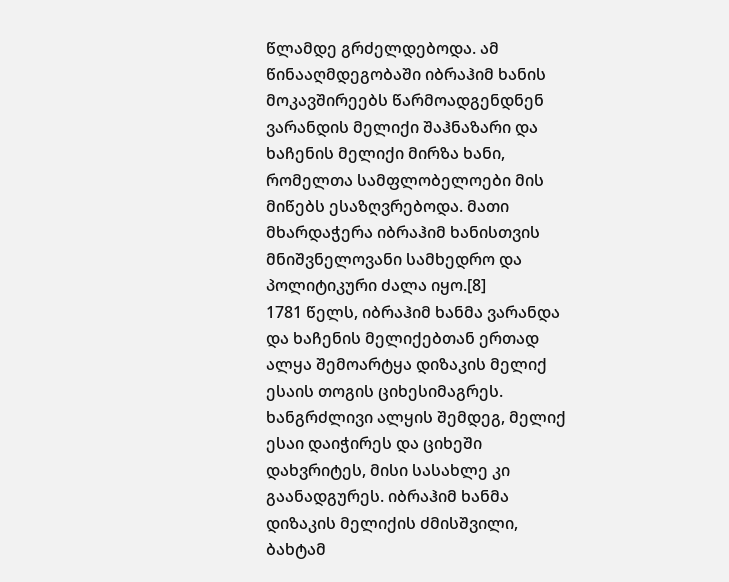წლამდე გრძელდებოდა. ამ წინააღმდეგობაში იბრაჰიმ ხანის მოკავშირეებს წარმოადგენდნენ ვარანდის მელიქი შაჰნაზარი და ხაჩენის მელიქი მირზა ხანი, რომელთა სამფლობელოები მის მიწებს ესაზღვრებოდა. მათი მხარდაჭერა იბრაჰიმ ხანისთვის მნიშვნელოვანი სამხედრო და პოლიტიკური ძალა იყო.[8]
1781 წელს, იბრაჰიმ ხანმა ვარანდა და ხაჩენის მელიქებთან ერთად ალყა შემოარტყა დიზაკის მელიქ ესაის თოგის ციხესიმაგრეს. ხანგრძლივი ალყის შემდეგ, მელიქ ესაი დაიჭირეს და ციხეში დახვრიტეს, მისი სასახლე კი გაანადგურეს. იბრაჰიმ ხანმა დიზაკის მელიქის ძმისშვილი, ბახტამ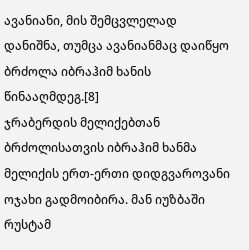ავანიანი, მის შემცვლელად დანიშნა, თუმცა ავანიანმაც დაიწყო ბრძოლა იბრაჰიმ ხანის წინააღმდეგ.[8]
ჯრაბერდის მელიქებთან ბრძოლისათვის იბრაჰიმ ხანმა მელიქის ერთ-ერთი დიდგვაროვანი ოჯახი გადმოიბირა. მან იუზბაში რუსტამ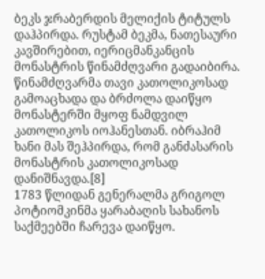ბეკს ჯრაბერდის მელიქის ტიტულს დაჰპირდა. რუსტამ ბეკმა, ნათესაური კავშირებით, იერიცმანკანცის მონასტრის წინამძღვარი გადაიბირა. წინამძღვარმა თავი კათოლიკოსად გამოაცხადა და ბრძოლა დაიწყო მონასტერში მყოფ ნამდვილ კათოლიკოს იოჰანესთან. იბრაჰიმ ხანი მას შეჰპირდა, რომ განძასარის მონასტრის კათოლიკოსად დანიშნავდა.[8]
1783 წლიდან გენერალმა გრიგოლ პოტიომკინმა ყარაბაღის სახანოს საქმეებში ჩარევა დაიწყო.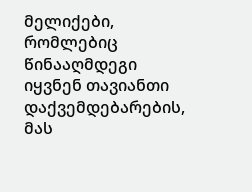მელიქები, რომლებიც წინააღმდეგი იყვნენ თავიანთი დაქვემდებარების, მას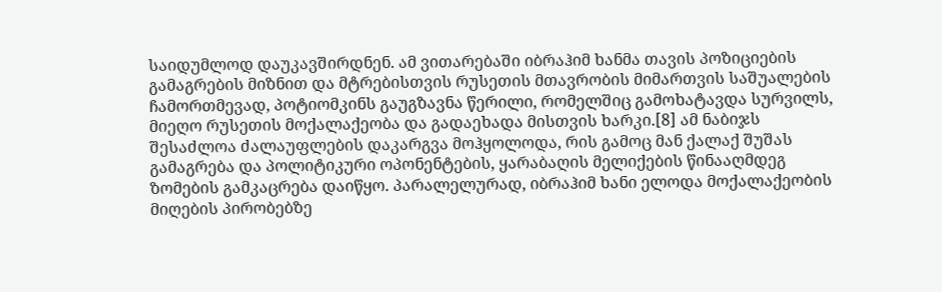საიდუმლოდ დაუკავშირდნენ. ამ ვითარებაში იბრაჰიმ ხანმა თავის პოზიციების გამაგრების მიზნით და მტრებისთვის რუსეთის მთავრობის მიმართვის საშუალების ჩამორთმევად, პოტიომკინს გაუგზავნა წერილი, რომელშიც გამოხატავდა სურვილს, მიეღო რუსეთის მოქალაქეობა და გადაეხადა მისთვის ხარკი.[8] ამ ნაბიჯს შესაძლოა ძალაუფლების დაკარგვა მოჰყოლოდა, რის გამოც მან ქალაქ შუშას გამაგრება და პოლიტიკური ოპონენტების, ყარაბაღის მელიქების წინააღმდეგ ზომების გამკაცრება დაიწყო. პარალელურად, იბრაჰიმ ხანი ელოდა მოქალაქეობის მიღების პირობებზე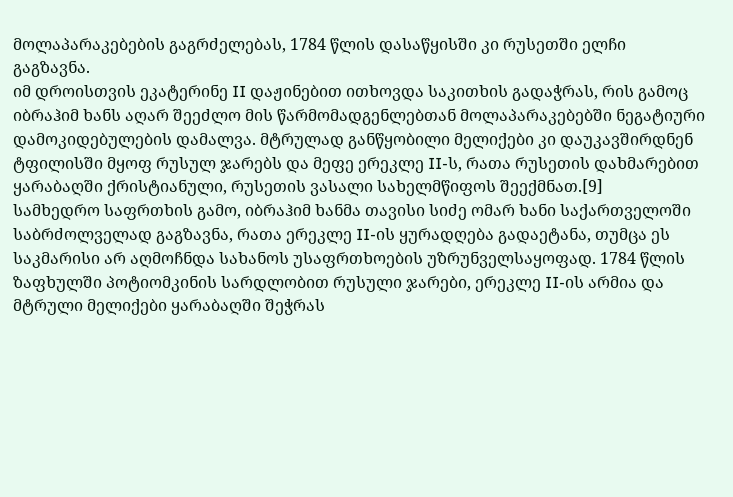მოლაპარაკებების გაგრძელებას, 1784 წლის დასაწყისში კი რუსეთში ელჩი გაგზავნა.
იმ დროისთვის ეკატერინე II დაჟინებით ითხოვდა საკითხის გადაჭრას, რის გამოც იბრაჰიმ ხანს აღარ შეეძლო მის წარმომადგენლებთან მოლაპარაკებებში ნეგატიური დამოკიდებულების დამალვა. მტრულად განწყობილი მელიქები კი დაუკავშირდნენ ტფილისში მყოფ რუსულ ჯარებს და მეფე ერეკლე II-ს, რათა რუსეთის დახმარებით ყარაბაღში ქრისტიანული, რუსეთის ვასალი სახელმწიფოს შეექმნათ.[9]
სამხედრო საფრთხის გამო, იბრაჰიმ ხანმა თავისი სიძე ომარ ხანი საქართველოში საბრძოლველად გაგზავნა, რათა ერეკლე II-ის ყურადღება გადაეტანა, თუმცა ეს საკმარისი არ აღმოჩნდა სახანოს უსაფრთხოების უზრუნველსაყოფად. 1784 წლის ზაფხულში პოტიომკინის სარდლობით რუსული ჯარები, ერეკლე II-ის არმია და მტრული მელიქები ყარაბაღში შეჭრას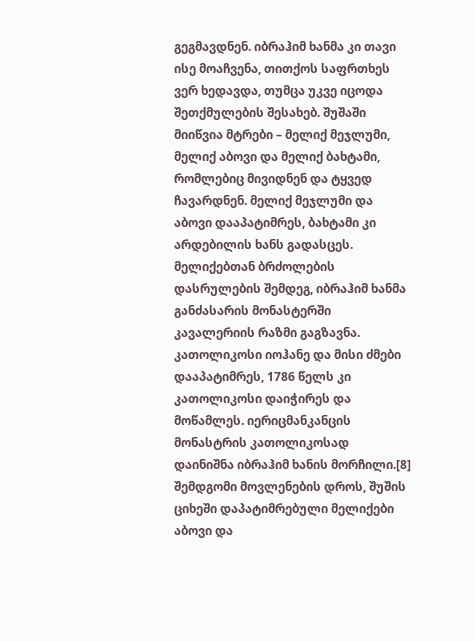გეგმავდნენ. იბრაჰიმ ხანმა კი თავი ისე მოაჩვენა, თითქოს საფრთხეს ვერ ხედავდა, თუმცა უკვე იცოდა შეთქმულების შესახებ. შუშაში მიიწვია მტრები – მელიქ მეჯლუმი, მელიქ აბოვი და მელიქ ბახტამი, რომლებიც მივიდნენ და ტყვედ ჩავარდნენ. მელიქ მეჯლუმი და აბოვი დააპატიმრეს, ბახტამი კი არდებილის ხანს გადასცეს. მელიქებთან ბრძოლების დასრულების შემდეგ, იბრაჰიმ ხანმა განძასარის მონასტერში კავალერიის რაზმი გაგზავნა. კათოლიკოსი იოჰანე და მისი ძმები დააპატიმრეს, 1786 წელს კი კათოლიკოსი დაიჭირეს და მოწამლეს. იერიცმანკანცის მონასტრის კათოლიკოსად დაინიშნა იბრაჰიმ ხანის მორჩილი.[8]
შემდგომი მოვლენების დროს, შუშის ციხეში დაპატიმრებული მელიქები აბოვი და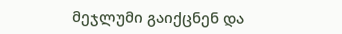მეჯლუმი გაიქცნენ და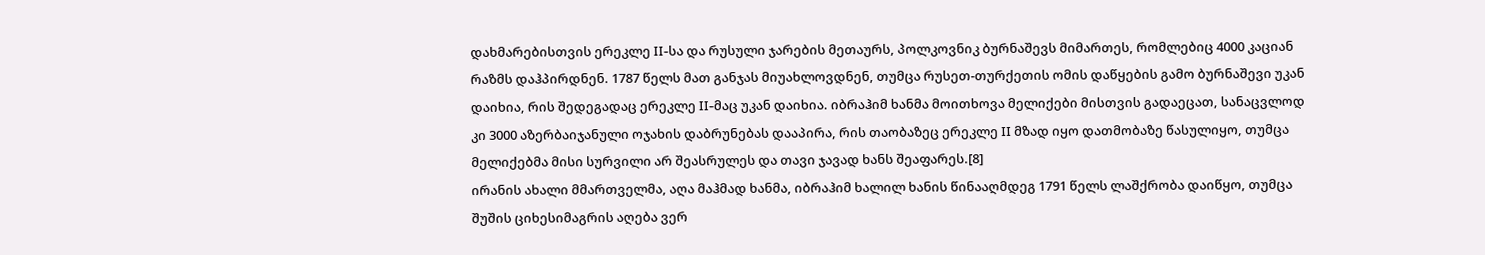დახმარებისთვის ერეკლე II-სა და რუსული ჯარების მეთაურს, პოლკოვნიკ ბურნაშევს მიმართეს, რომლებიც 4000 კაციან რაზმს დაჰპირდნენ. 1787 წელს მათ განჯას მიუახლოვდნენ, თუმცა რუსეთ-თურქეთის ომის დაწყების გამო ბურნაშევი უკან დაიხია, რის შედეგადაც ერეკლე II-მაც უკან დაიხია. იბრაჰიმ ხანმა მოითხოვა მელიქები მისთვის გადაეცათ, სანაცვლოდ კი 3000 აზერბაიჯანული ოჯახის დაბრუნებას დააპირა, რის თაობაზეც ერეკლე II მზად იყო დათმობაზე წასულიყო, თუმცა მელიქებმა მისი სურვილი არ შეასრულეს და თავი ჯავად ხანს შეაფარეს.[8]
ირანის ახალი მმართველმა, აღა მაჰმად ხანმა, იბრაჰიმ ხალილ ხანის წინააღმდეგ 1791 წელს ლაშქრობა დაიწყო, თუმცა შუშის ციხესიმაგრის აღება ვერ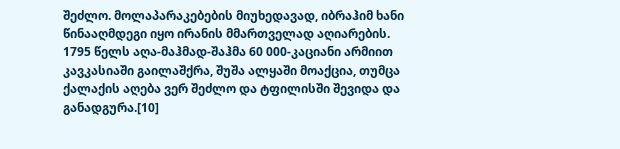შეძლო. მოლაპარაკებების მიუხედავად, იბრაჰიმ ხანი წინააღმდეგი იყო ირანის მმართველად აღიარების. 1795 წელს აღა-მაჰმად-შაჰმა 60 000-კაციანი არმიით კავკასიაში გაილაშქრა, შუშა ალყაში მოაქცია, თუმცა ქალაქის აღება ვერ შეძლო და ტფილისში შევიდა და განადგურა.[10]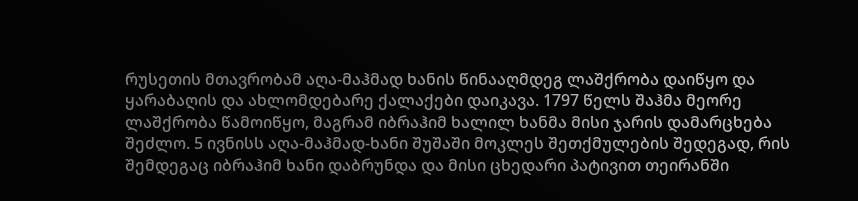რუსეთის მთავრობამ აღა-მაჰმად ხანის წინააღმდეგ ლაშქრობა დაიწყო და ყარაბაღის და ახლომდებარე ქალაქები დაიკავა. 1797 წელს შაჰმა მეორე ლაშქრობა წამოიწყო, მაგრამ იბრაჰიმ ხალილ ხანმა მისი ჯარის დამარცხება შეძლო. 5 ივნისს აღა-მაჰმად-ხანი შუშაში მოკლეს შეთქმულების შედეგად, რის შემდეგაც იბრაჰიმ ხანი დაბრუნდა და მისი ცხედარი პატივით თეირანში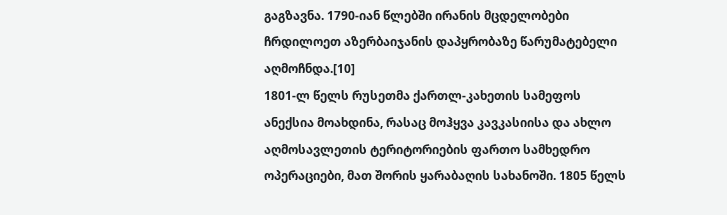გაგზავნა. 1790-იან წლებში ირანის მცდელობები ჩრდილოეთ აზერბაიჯანის დაპყრობაზე წარუმატებელი აღმოჩნდა.[10]
1801-ლ წელს რუსეთმა ქართლ-კახეთის სამეფოს ანექსია მოახდინა, რასაც მოჰყვა კავკასიისა და ახლო აღმოსავლეთის ტერიტორიების ფართო სამხედრო ოპერაციები, მათ შორის ყარაბაღის სახანოში. 1805 წელს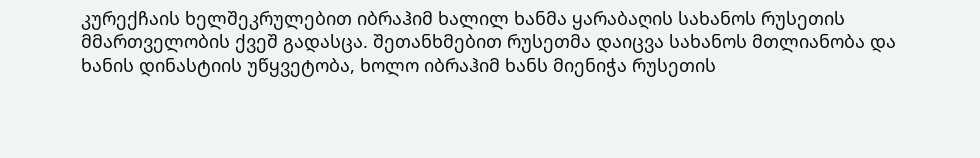კურექჩაის ხელშეკრულებით იბრაჰიმ ხალილ ხანმა ყარაბაღის სახანოს რუსეთის მმართველობის ქვეშ გადასცა. შეთანხმებით რუსეთმა დაიცვა სახანოს მთლიანობა და ხანის დინასტიის უწყვეტობა, ხოლო იბრაჰიმ ხანს მიენიჭა რუსეთის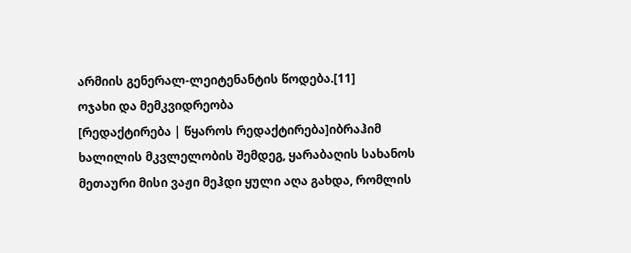არმიის გენერალ-ლეიტენანტის წოდება.[11]
ოჯახი და მემკვიდრეობა
[რედაქტირება | წყაროს რედაქტირება]იბრაჰიმ ხალილის მკვლელობის შემდეგ, ყარაბაღის სახანოს მეთაური მისი ვაჟი მეჰდი ყული აღა გახდა, რომლის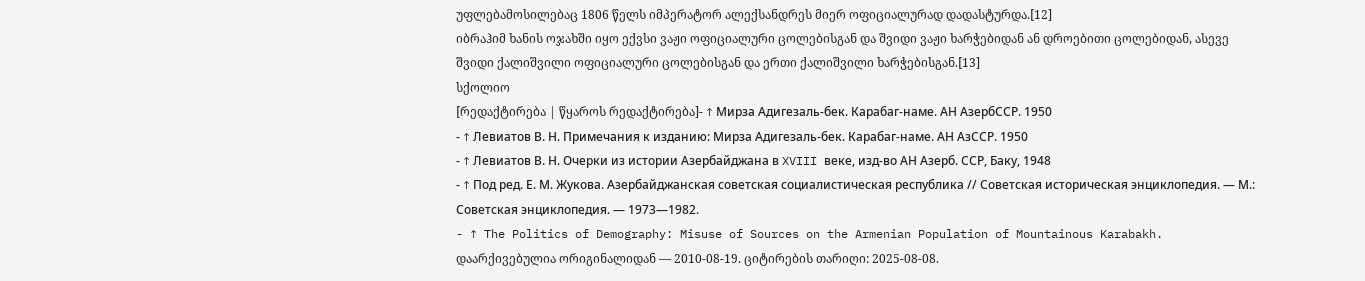უფლებამოსილებაც 1806 წელს იმპერატორ ალექსანდრეს მიერ ოფიციალურად დადასტურდა.[12]
იბრაჰიმ ხანის ოჯახში იყო ექვსი ვაჟი ოფიციალური ცოლებისგან და შვიდი ვაჟი ხარჭებიდან ან დროებითი ცოლებიდან, ასევე შვიდი ქალიშვილი ოფიციალური ცოლებისგან და ერთი ქალიშვილი ხარჭებისგან.[13]
სქოლიო
[რედაქტირება | წყაროს რედაქტირება]- ↑ Мирза Адигезаль-бек. Карабаг-наме. АН АзербССР. 1950
- ↑ Левиатов В. Н. Примечания к изданию: Мирза Адигезаль-бек. Карабаг-наме. АН АзССР. 1950
- ↑ Левиатов В. Н. Очерки из истории Азербайджана в XVIII веке, изд-во АН Азерб. ССР, Баку, 1948
- ↑ Под ред. Е. М. Жукова. Азербайджанская советская социалистическая республика // Советская историческая энциклопедия. — М.: Советская энциклопедия. — 1973—1982.
- ↑ The Politics of Demography: Misuse of Sources on the Armenian Population of Mountainous Karabakh. დაარქივებულია ორიგინალიდან — 2010-08-19. ციტირების თარიღი: 2025-08-08.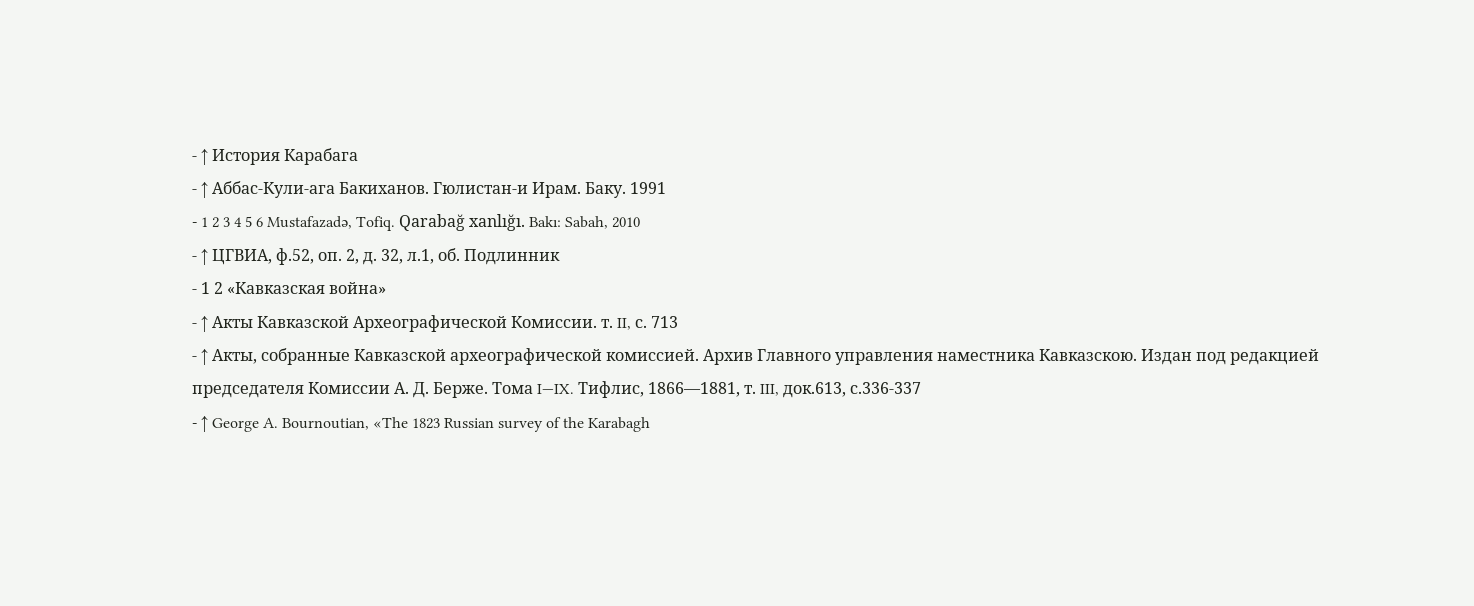- ↑ История Карабага
- ↑ Аббас-Кули-ага Бакиханов. Гюлистан-и Ирам. Баку. 1991
- 1 2 3 4 5 6 Mustafazadə, Tofiq. Qarabağ xanlığı. Bakı: Sabah, 2010
- ↑ ЦГВИА, ф.52, оп. 2, д. 32, л.1, об. Подлинник
- 1 2 «Кавказская война»
- ↑ Акты Кавказской Археографической Комиссии. т. II, с. 713
- ↑ Акты, собранные Кавказской археографической комиссией. Архив Главного управления наместника Кавказскою. Издан под редакцией председателя Комиссии А. Д. Берже. Тома I—IX. Тифлис, 1866—1881, т. III, док.613, с.336-337
- ↑ George A. Bournoutian, «The 1823 Russian survey of the Karabagh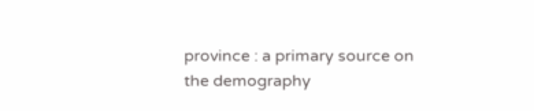province : a primary source on the demography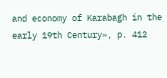and economy of Karabagh in the early 19th Century», p. 412